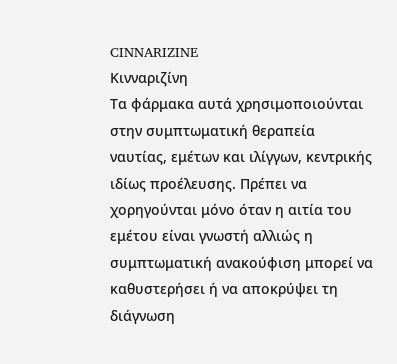CINNARIZINE
Κινναριζίνη
Tα φάρμακα αυτά χρησιμοποιούνται στην συμπτωματική θεραπεία ναυτίας, εμέτων και ιλίγγων, κεντρικής ιδίως προέλευσης. Πρέπει να χορηγούνται μόνο όταν η αιτία του εμέτου είναι γνωστή αλλιώς η συμπτωματική ανακούφιση μπορεί να καθυστερήσει ή να αποκρύψει τη διάγνωση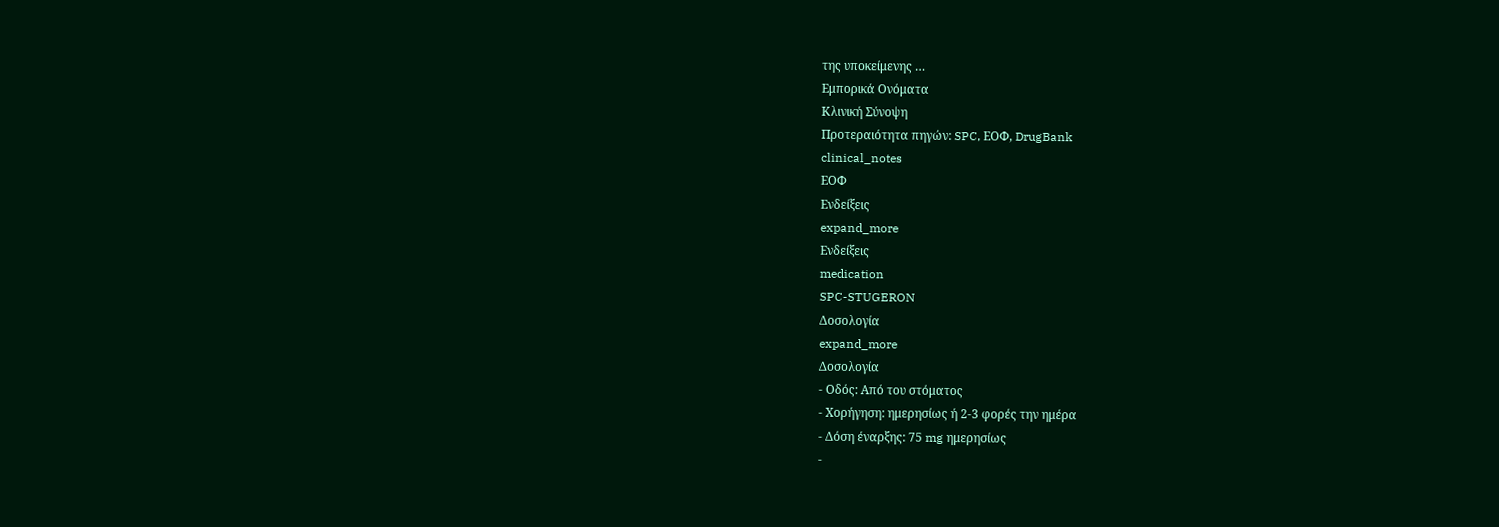της υποκείμενης …
Εμπορικά Ονόματα
Κλινική Σύνοψη
Προτεραιότητα πηγών: SPC, ΕΟΦ, DrugBank
clinical_notes
ΕΟΦ
Ενδείξεις
expand_more
Ενδείξεις
medication
SPC-STUGERON
Δοσολογία
expand_more
Δοσολογία
- Οδός: Από του στόματος
- Χορήγηση: ημερησίως ή 2-3 φορές την ημέρα
- Δόση έναρξης: 75 mg ημερησίως
-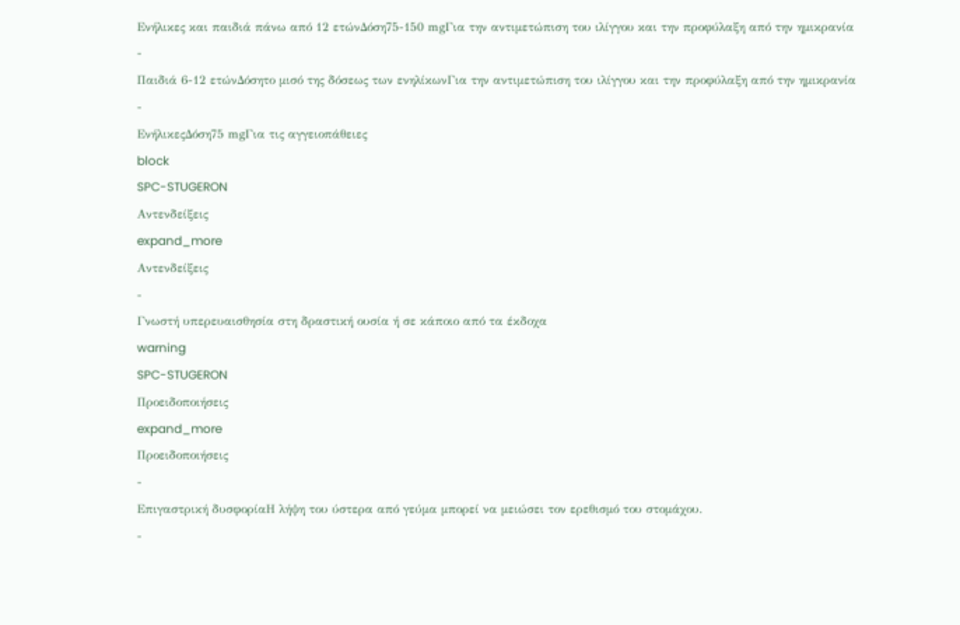Ενήλικες και παιδιά πάνω από 12 ετώνΔόση75-150 mgΓια την αντιμετώπιση του ιλίγγου και την προφύλαξη από την ημικρανία
-
Παιδιά 6-12 ετώνΔόσητο μισό της δόσεως των ενηλίκωνΓια την αντιμετώπιση του ιλίγγου και την προφύλαξη από την ημικρανία
-
ΕνήλικεςΔόση75 mgΓια τις αγγειοπάθειες
block
SPC-STUGERON
Αντενδείξεις
expand_more
Αντενδείξεις
-
Γνωστή υπερευαισθησία στη δραστική ουσία ή σε κάποιο από τα έκδοχα
warning
SPC-STUGERON
Προειδοποιήσεις
expand_more
Προειδοποιήσεις
-
Επιγαστρική δυσφορίαΗ λήψη του ύστερα από γεύμα μπορεί να μειώσει τον ερεθισμό του στομάχου.
-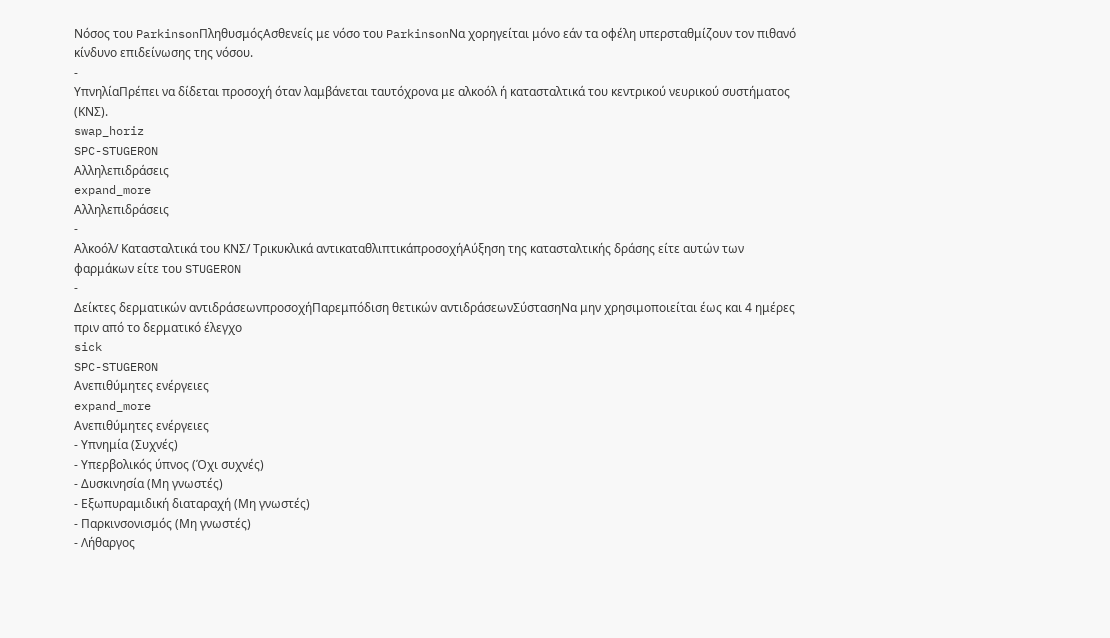Νόσος του ParkinsonΠληθυσμόςΑσθενείς με νόσο του ParkinsonΝα χορηγείται μόνο εάν τα οφέλη υπερσταθμίζουν τον πιθανό κίνδυνο επιδείνωσης της νόσου.
-
ΥπνηλίαΠρέπει να δίδεται προσοχή όταν λαμβάνεται ταυτόχρονα με αλκοόλ ή κατασταλτικά του κεντρικού νευρικού συστήματος (ΚΝΣ).
swap_horiz
SPC-STUGERON
Αλληλεπιδράσεις
expand_more
Αλληλεπιδράσεις
-
Αλκοόλ/ Κατασταλτικά του ΚΝΣ/ Τρικυκλικά αντικαταθλιπτικάπροσοχήΑύξηση της κατασταλτικής δράσης είτε αυτών των φαρμάκων είτε του STUGERON
-
Δείκτες δερματικών αντιδράσεωνπροσοχήΠαρεμπόδιση θετικών αντιδράσεωνΣύστασηΝα μην χρησιμοποιείται έως και 4 ημέρες πριν από το δερματικό έλεγχο
sick
SPC-STUGERON
Ανεπιθύμητες ενέργειες
expand_more
Ανεπιθύμητες ενέργειες
- Υπνημία (Συχνές)
- Υπερβολικός ύπνος (Όχι συχνές)
- Δυσκινησία (Μη γνωστές)
- Εξωπυραμιδική διαταραχή (Μη γνωστές)
- Παρκινσονισμός (Μη γνωστές)
- Λήθαργος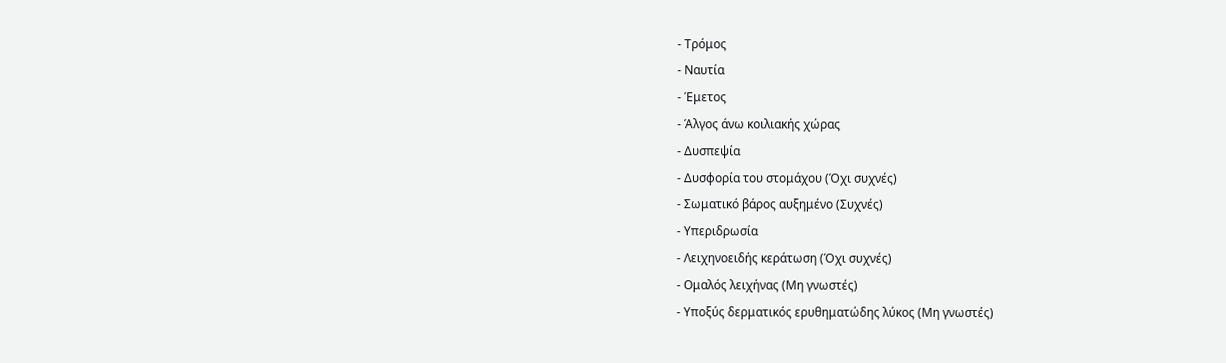- Τρόμος
- Ναυτία
- Έμετος
- Άλγος άνω κοιλιακής χώρας
- Δυσπεψία
- Δυσφορία του στομάχου (Όχι συχνές)
- Σωματικό βάρος αυξημένο (Συχνές)
- Υπεριδρωσία
- Λειχηνοειδής κεράτωση (Όχι συχνές)
- Ομαλός λειχήνας (Μη γνωστές)
- Υποξύς δερματικός ερυθηματώδης λύκος (Μη γνωστές)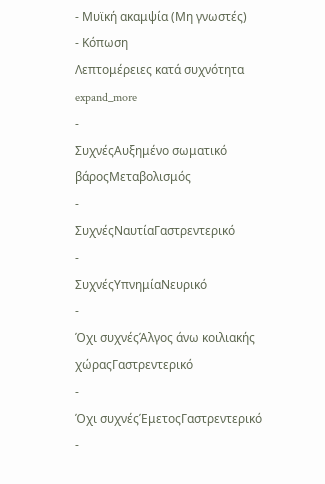- Μυϊκή ακαμψία (Μη γνωστές)
- Κόπωση
Λεπτομέρειες κατά συχνότητα expand_more
-
ΣυχνέςΑυξημένο σωματικό βάροςΜεταβολισμός
-
ΣυχνέςΝαυτίαΓαστρεντερικό
-
ΣυχνέςΥπνημίαΝευρικό
-
Όχι συχνέςΆλγος άνω κοιλιακής χώραςΓαστρεντερικό
-
Όχι συχνέςΈμετοςΓαστρεντερικό
-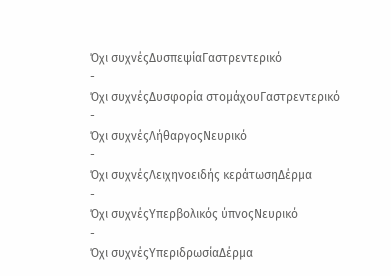Όχι συχνέςΔυσπεψίαΓαστρεντερικό
-
Όχι συχνέςΔυσφορία στομάχουΓαστρεντερικό
-
Όχι συχνέςΛήθαργοςΝευρικό
-
Όχι συχνέςΛειχηνοειδής κεράτωσηΔέρμα
-
Όχι συχνέςΥπερβολικός ύπνοςΝευρικό
-
Όχι συχνέςΥπεριδρωσίαΔέρμα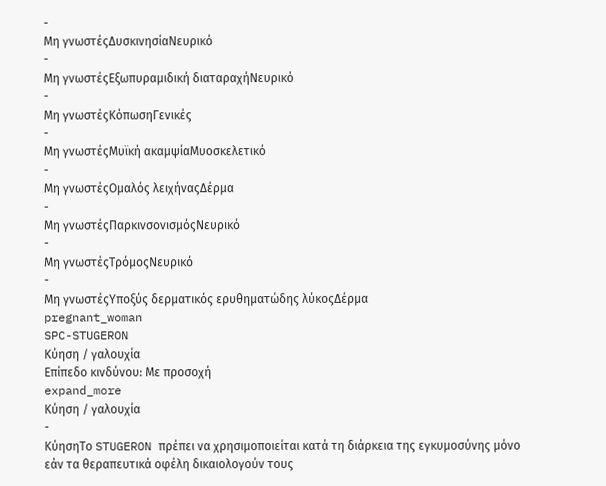-
Μη γνωστέςΔυσκινησίαΝευρικό
-
Μη γνωστέςΕξωπυραμιδική διαταραχήΝευρικό
-
Μη γνωστέςΚόπωσηΓενικές
-
Μη γνωστέςΜυϊκή ακαμψίαΜυοσκελετικό
-
Μη γνωστέςΟμαλός λειχήναςΔέρμα
-
Μη γνωστέςΠαρκινσονισμόςΝευρικό
-
Μη γνωστέςΤρόμοςΝευρικό
-
Μη γνωστέςΥποξύς δερματικός ερυθηματώδης λύκοςΔέρμα
pregnant_woman
SPC-STUGERON
Κύηση / γαλουχία
Επίπεδο κινδύνου: Με προσοχή
expand_more
Κύηση / γαλουχία
-
ΚύησηΤο STUGERON πρέπει να χρησιμοποιείται κατά τη διάρκεια της εγκυμοσύνης μόνο εάν τα θεραπευτικά οφέλη δικαιολογούν τους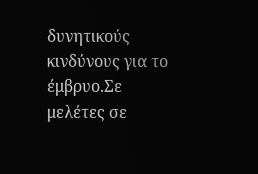δυνητικούς κινδύνους για το έμβρυο.Σε μελέτες σε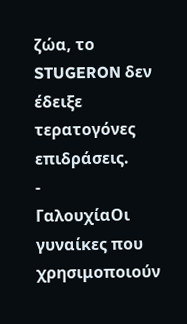ζώα, το STUGERON δεν έδειξε τερατογόνες επιδράσεις.
-
ΓαλουχίαΟι γυναίκες που χρησιμοποιούν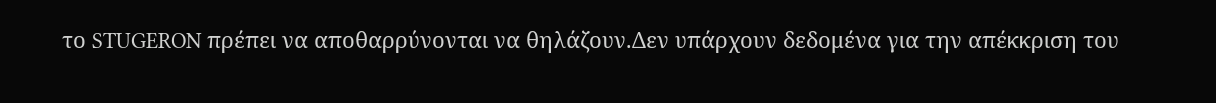το STUGERON πρέπει να αποθαρρύνονται να θηλάζουν.Δεν υπάρχουν δεδομένα για την απέκκριση του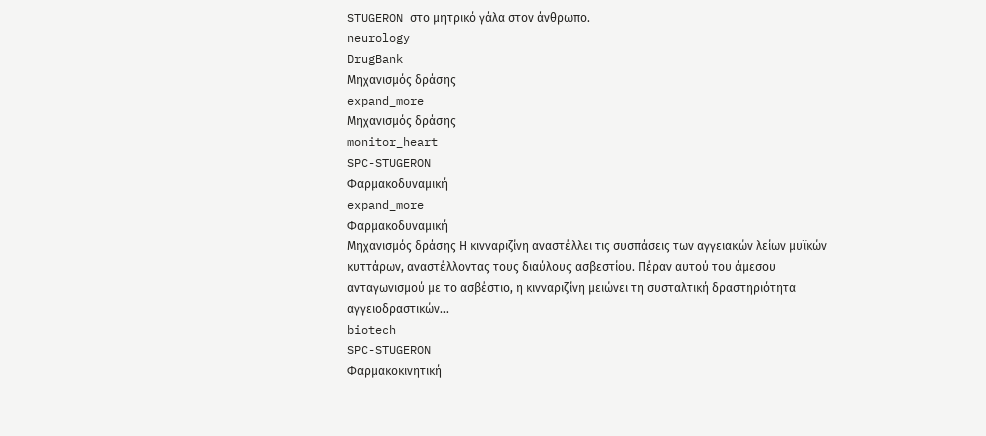STUGERON στο μητρικό γάλα στον άνθρωπο.
neurology
DrugBank
Μηχανισμός δράσης
expand_more
Μηχανισμός δράσης
monitor_heart
SPC-STUGERON
Φαρμακοδυναμική
expand_more
Φαρμακοδυναμική
Μηχανισμός δράσης Η κινναριζίνη αναστέλλει τις συσπάσεις των αγγειακών λείων μυϊκών κυττάρων, αναστέλλοντας τους διαύλους ασβεστίου. Πέραν αυτού του άμεσου ανταγωνισμού με το ασβέστιο, η κινναριζίνη μειώνει τη συσταλτική δραστηριότητα αγγειοδραστικών…
biotech
SPC-STUGERON
Φαρμακοκινητική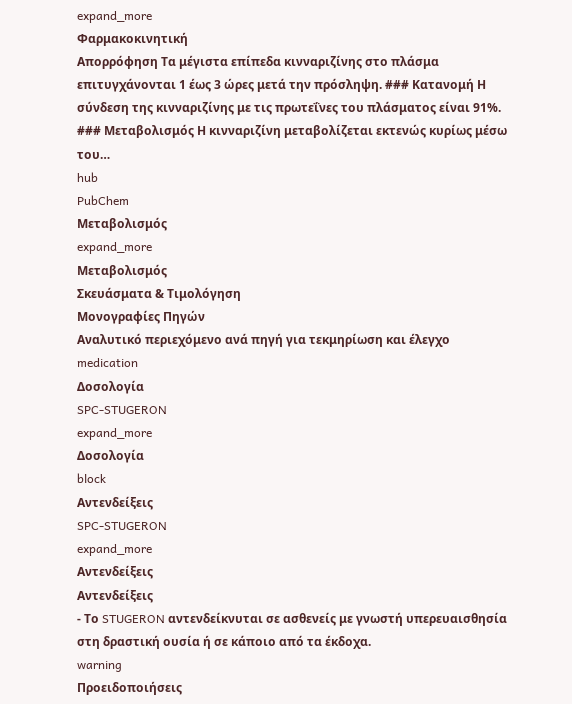expand_more
Φαρμακοκινητική
Απορρόφηση Τα μέγιστα επίπεδα κινναριζίνης στο πλάσμα επιτυγχάνονται 1 έως 3 ώρες μετά την πρόσληψη. ### Κατανομή Η σύνδεση της κινναριζίνης με τις πρωτεΐνες του πλάσματος είναι 91%. ### Μεταβολισμός Η κινναριζίνη μεταβολίζεται εκτενώς κυρίως μέσω του…
hub
PubChem
Μεταβολισμός
expand_more
Μεταβολισμός
Σκευάσματα & Τιμολόγηση
Μονογραφίες Πηγών
Αναλυτικό περιεχόμενο ανά πηγή για τεκμηρίωση και έλεγχο
medication
Δοσολογία
SPC-STUGERON
expand_more
Δοσολογία
block
Αντενδείξεις
SPC-STUGERON
expand_more
Αντενδείξεις
Αντενδείξεις
- Το STUGERON αντενδείκνυται σε ασθενείς με γνωστή υπερευαισθησία στη δραστική ουσία ή σε κάποιο από τα έκδοχα.
warning
Προειδοποιήσεις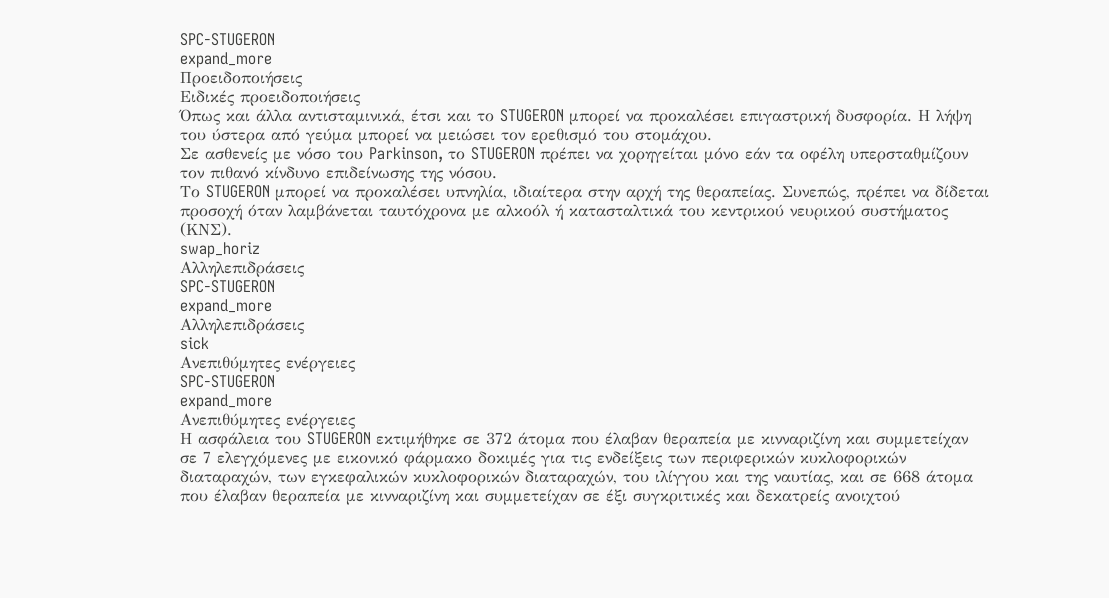SPC-STUGERON
expand_more
Προειδοποιήσεις
Ειδικές προειδοποιήσεις
Όπως και άλλα αντισταμινικά, έτσι και το STUGERON μπορεί να προκαλέσει επιγαστρική δυσφορία. Η λήψη του ύστερα από γεύμα μπορεί να μειώσει τον ερεθισμό του στομάχου.
Σε ασθενείς με νόσο του Parkinson, το STUGERON πρέπει να χορηγείται μόνο εάν τα οφέλη υπερσταθμίζουν τον πιθανό κίνδυνο επιδείνωσης της νόσου.
Το STUGERON μπορεί να προκαλέσει υπνηλία, ιδιαίτερα στην αρχή της θεραπείας. Συνεπώς, πρέπει να δίδεται προσοχή όταν λαμβάνεται ταυτόχρονα με αλκοόλ ή κατασταλτικά του κεντρικού νευρικού συστήματος (ΚΝΣ).
swap_horiz
Αλληλεπιδράσεις
SPC-STUGERON
expand_more
Αλληλεπιδράσεις
sick
Ανεπιθύμητες ενέργειες
SPC-STUGERON
expand_more
Ανεπιθύμητες ενέργειες
Η ασφάλεια του STUGERON εκτιμήθηκε σε 372 άτομα που έλαβαν θεραπεία με κινναριζίνη και συμμετείχαν σε 7 ελεγχόμενες με εικονικό φάρμακο δοκιμές για τις ενδείξεις των περιφερικών κυκλοφορικών διαταραχών, των εγκεφαλικών κυκλοφορικών διαταραχών, του ιλίγγου και της ναυτίας, και σε 668 άτομα που έλαβαν θεραπεία με κινναριζίνη και συμμετείχαν σε έξι συγκριτικές και δεκατρείς ανοιχτού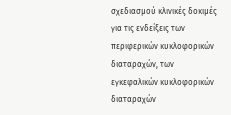σχεδιασμού κλινικές δοκιμές για τις ενδείξεις των περιφερικών κυκλοφορικών διαταραχών, των εγκεφαλικών κυκλοφορικών διαταραχών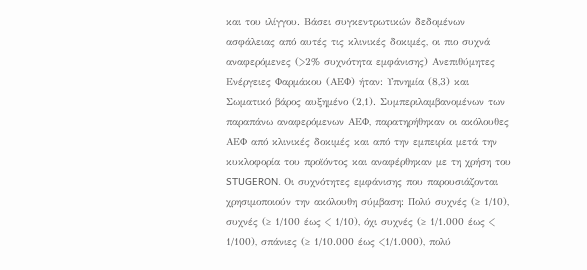και του ιλίγγου. Βάσει συγκεντρωτικών δεδομένων ασφάλειας από αυτές τις κλινικές δοκιμές, οι πιο συχνά αναφερόμενες (>2% συχνότητα εμφάνισης) Ανεπιθύμητες Ενέργειες Φαρμάκου (ΑΕΦ) ήταν: Υπνημία (8,3) και Σωματικό βάρος αυξημένο (2,1). Συμπεριλαμβανομένων των παραπάνω αναφερόμενων ΑΕΦ, παρατηρήθηκαν οι ακόλουθες ΑΕΦ από κλινικές δοκιμές και από την εμπειρία μετά την κυκλοφορία του προϊόντος και αναφέρθηκαν με τη χρήση του STUGERON. Οι συχνότητες εμφάνισης που παρουσιάζονται χρησιμοποιούν την ακόλουθη σύμβαση: Πολύ συχνές (≥ 1/10), συχνές (≥ 1/100 έως < 1/10), όχι συχνές (≥ 1/1.000 έως < 1/100), σπάνιες (≥ 1/10.000 έως <1/1.000), πολύ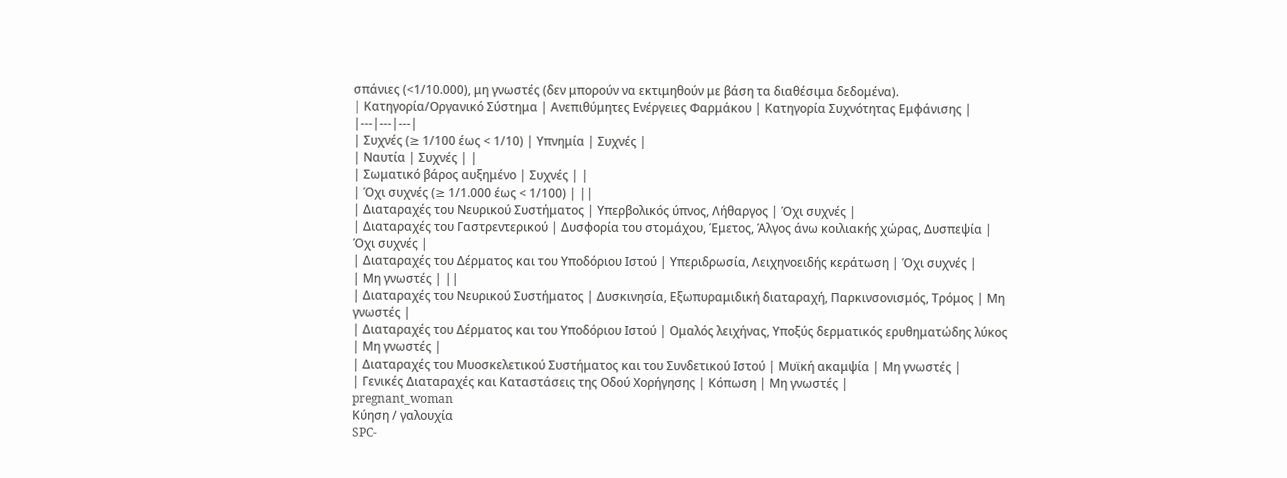σπάνιες (<1/10.000), μη γνωστές (δεν μπορούν να εκτιμηθούν με βάση τα διαθέσιμα δεδομένα).
| Kατηγορία/Οργανικό Σύστημα | Ανεπιθύμητες Ενέργειες Φαρμάκου | Κατηγορία Συχνότητας Εμφάνισης |
|---|---|---|
| Συχνές (≥ 1/100 έως < 1/10) | Υπνημία | Συχνές |
| Ναυτία | Συχνές | |
| Σωματικό βάρος αυξημένο | Συχνές | |
| Όχι συχνές (≥ 1/1.000 έως < 1/100) | ||
| Διαταραχές του Νευρικού Συστήματος | Υπερβολικός ύπνος, Λήθαργος | Όχι συχνές |
| Διαταραχές του Γαστρεντερικού | Δυσφορία του στομάχου, Έμετος, Άλγος άνω κοιλιακής χώρας, Δυσπεψία | Όχι συχνές |
| Διαταραχές του Δέρματος και του Υποδόριου Ιστού | Υπεριδρωσία, Λειχηνοειδής κεράτωση | Όχι συχνές |
| Μη γνωστές | ||
| Διαταραχές του Νευρικού Συστήματος | Δυσκινησία, Εξωπυραμιδική διαταραχή, Παρκινσονισμός, Τρόμος | Μη γνωστές |
| Διαταραχές του Δέρματος και του Υποδόριου Ιστού | Ομαλός λειχήνας, Υποξύς δερματικός ερυθηματώδης λύκος | Μη γνωστές |
| Διαταραχές του Μυοσκελετικού Συστήματος και του Συνδετικού Ιστού | Μυϊκή ακαμψία | Μη γνωστές |
| Γενικές Διαταραχές και Καταστάσεις της Οδού Χορήγησης | Κόπωση | Μη γνωστές |
pregnant_woman
Κύηση / γαλουχία
SPC-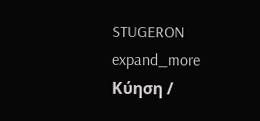STUGERON
expand_more
Κύηση /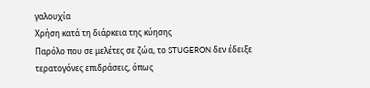γαλουχία
Χρήση κατά τη διάρκεια της κύησης
Παρόλο που σε μελέτες σε ζώα, το STUGERON δεν έδειξε τερατογόνες επιδράσεις, όπως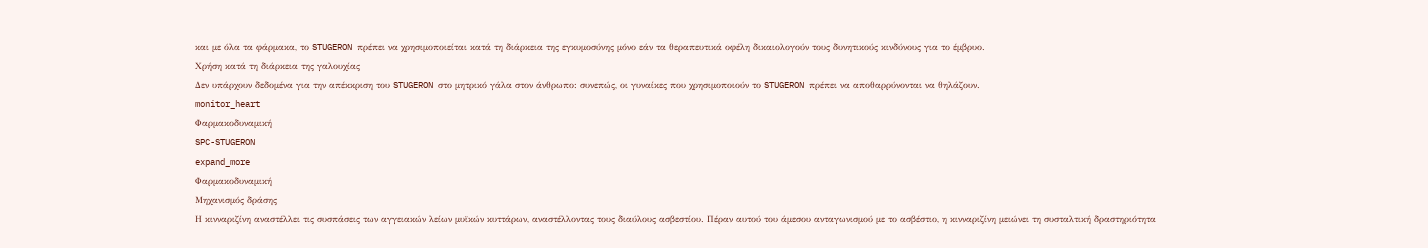και με όλα τα φάρμακα, το STUGERON πρέπει να χρησιμοποιείται κατά τη διάρκεια της εγκυμοσύνης μόνο εάν τα θεραπευτικά οφέλη δικαιολογούν τους δυνητικούς κινδύνους για το έμβρυο.
Χρήση κατά τη διάρκεια της γαλουχίας
Δεν υπάρχουν δεδομένα για την απέκκριση του STUGERON στο μητρικό γάλα στον άνθρωπο: συνεπώς, οι γυναίκες που χρησιμοποιούν το STUGERON πρέπει να αποθαρρύνονται να θηλάζουν.
monitor_heart
Φαρμακοδυναμική
SPC-STUGERON
expand_more
Φαρμακοδυναμική
Μηχανισμός δράσης
Η κινναριζίνη αναστέλλει τις συσπάσεις των αγγειακών λείων μυϊκών κυττάρων, αναστέλλοντας τους διαύλους ασβεστίου. Πέραν αυτού του άμεσου ανταγωνισμού με το ασβέστιο, η κινναριζίνη μειώνει τη συσταλτική δραστηριότητα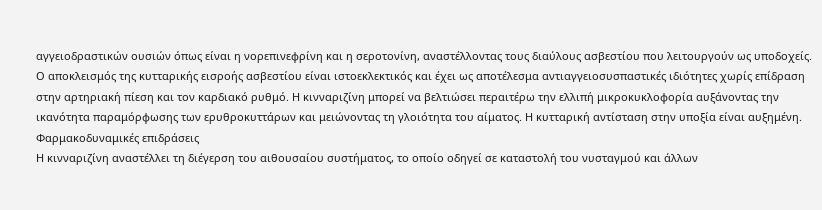αγγειοδραστικών ουσιών όπως είναι η νορεπινεφρίνη και η σεροτονίνη, αναστέλλοντας τους διαύλους ασβεστίου που λειτουργούν ως υποδοχείς. Ο αποκλεισμός της κυτταρικής εισροής ασβεστίου είναι ιστοεκλεκτικός και έχει ως αποτέλεσμα αντιαγγειοσυσπαστικές ιδιότητες χωρίς επίδραση στην αρτηριακή πίεση και τον καρδιακό ρυθμό. Η κινναριζίνη μπορεί να βελτιώσει περαιτέρω την ελλιπή μικροκυκλοφορία αυξάνοντας την ικανότητα παραμόρφωσης των ερυθροκυττάρων και μειώνοντας τη γλοιότητα του αίματος. Η κυτταρική αντίσταση στην υποξία είναι αυξημένη.
Φαρμακοδυναμικές επιδράσεις
Η κινναριζίνη αναστέλλει τη διέγερση του αιθουσαίου συστήματος, το οποίο οδηγεί σε καταστολή του νυσταγμού και άλλων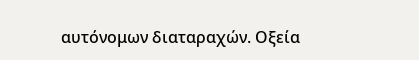αυτόνομων διαταραχών. Οξεία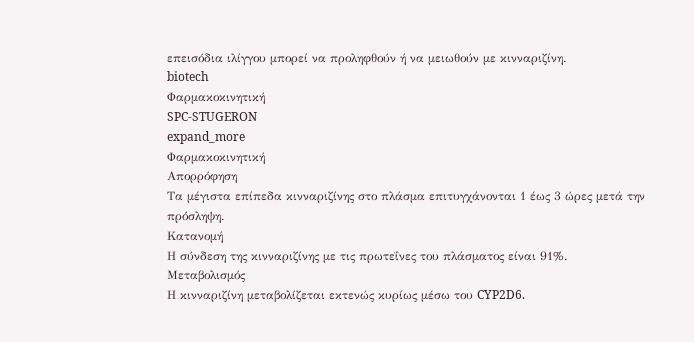επεισόδια ιλίγγου μπορεί να προληφθούν ή να μειωθούν με κινναριζίνη.
biotech
Φαρμακοκινητική
SPC-STUGERON
expand_more
Φαρμακοκινητική
Απορρόφηση
Τα μέγιστα επίπεδα κινναριζίνης στο πλάσμα επιτυγχάνονται 1 έως 3 ώρες μετά την πρόσληψη.
Κατανομή
Η σύνδεση της κινναριζίνης με τις πρωτεΐνες του πλάσματος είναι 91%.
Μεταβολισμός
Η κινναριζίνη μεταβολίζεται εκτενώς κυρίως μέσω του CYP2D6.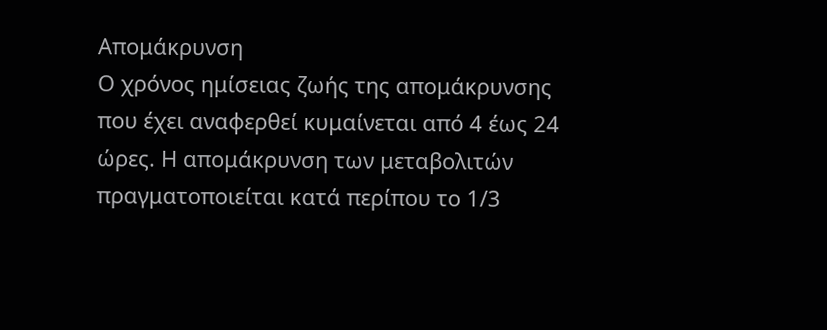Απομάκρυνση
Ο χρόνος ημίσειας ζωής της απομάκρυνσης που έχει αναφερθεί κυμαίνεται από 4 έως 24 ώρες. Η απομάκρυνση των μεταβολιτών πραγματοποιείται κατά περίπου το 1/3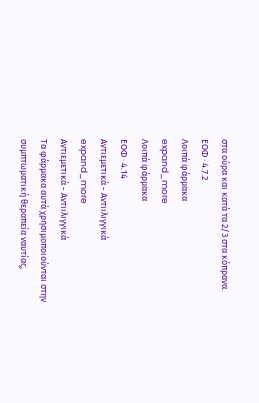στα ούρα και κατά τα 2/3 στα κόπρανα.
ΕΟΦ · 4.7.2
Λοιπά φάρμακα
expand_more
Λοιπά φάρμακα
ΕΟΦ · 4.14
Aντιεμετικά - Αντιιλιγγικά
expand_more
Aντιεμετικά - Αντιιλιγγικά
Tα φάρμακα αυτά χρησιμοποιούνται στην συμπτωματική θεραπεία ναυτίας,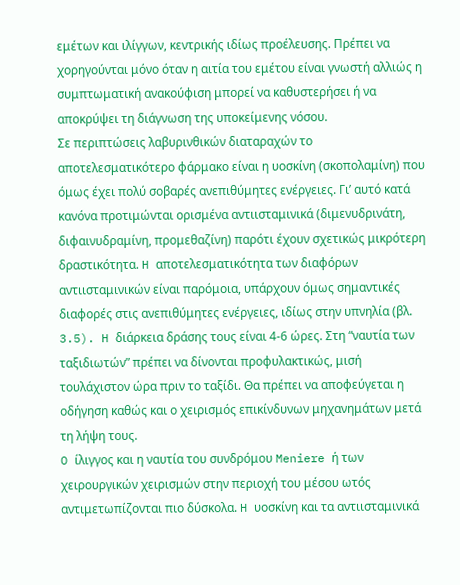εμέτων και ιλίγγων, κεντρικής ιδίως προέλευσης. Πρέπει να χορηγούνται μόνο όταν η αιτία του εμέτου είναι γνωστή αλλιώς η συμπτωματική ανακούφιση μπορεί να καθυστερήσει ή να αποκρύψει τη διάγνωση της υποκείμενης νόσου.
Σε περιπτώσεις λαβυρινθικών διαταραχών το αποτελεσματικότερο φάρμακο είναι η υοσκίνη (σκοπολαμίνη) που όμως έχει πολύ σοβαρές ανεπιθύμητες ενέργειες. Γι’ αυτό κατά κανόνα προτιμώνται ορισμένα αντιισταμινικά (διμενυδρινάτη, διφαινυδραμίνη, προμεθαζίνη) παρότι έχουν σχετικώς μικρότερη δραστικότητα. H αποτελεσματικότητα των διαφόρων αντιισταμινικών είναι παρόμοια, υπάρχουν όμως σημαντικές διαφορές στις ανεπιθύμητες ενέργειες, ιδίως στην υπνηλία (βλ. 3.5). H διάρκεια δράσης τους είναι 4-6 ώρες. Στη “ναυτία των ταξιδιωτών” πρέπει να δίνονται προφυλακτικώς, μισή τουλάχιστον ώρα πριν το ταξίδι. Θα πρέπει να αποφεύγεται η οδήγηση καθώς και ο χειρισμός επικίνδυνων μηχανημάτων μετά τη λήψη τους.
O ίλιγγος και η ναυτία του συνδρόμου Meniere ή των χειρουργικών χειρισμών στην περιοχή του μέσου ωτός αντιμετωπίζονται πιο δύσκολα. H υοσκίνη και τα αντιισταμινικά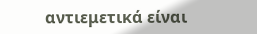αντιεμετικά είναι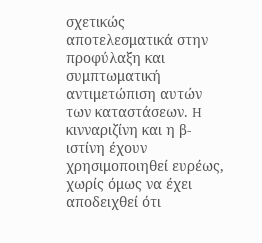σχετικώς αποτελεσματικά στην προφύλαξη και συμπτωματική αντιμετώπιση αυτών των καταστάσεων. H κινναριζίνη και η β-ιστίνη έχουν χρησιμοποιηθεί ευρέως, χωρίς όμως να έχει αποδειχθεί ότι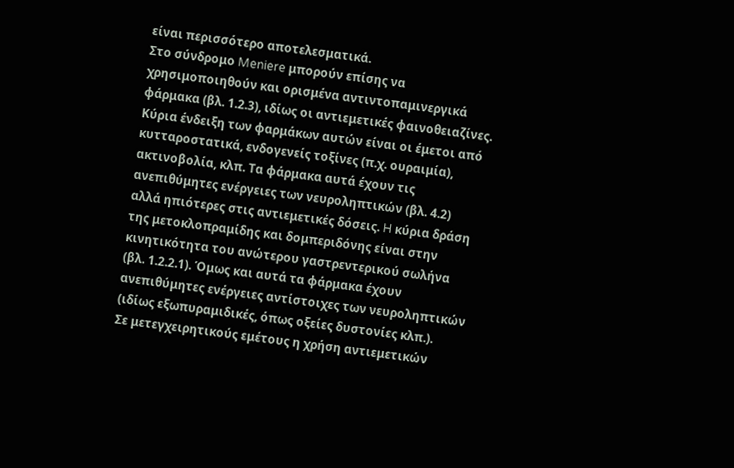είναι περισσότερο αποτελεσματικά.
Στο σύνδρομο Meniere μπορούν επίσης να χρησιμοποιηθούν και ορισμένα αντιντοπαμινεργικά φάρμακα (βλ. 1.2.3), ιδίως οι αντιεμετικές φαινοθειαζίνες. Kύρια ένδειξη των φαρμάκων αυτών είναι οι έμετοι από κυτταροστατικά, ενδογενείς τοξίνες (π.χ. ουραιμία), ακτινοβολία, κλπ. Tα φάρμακα αυτά έχουν τις ανεπιθύμητες ενέργειες των νευροληπτικών (βλ. 4.2) αλλά ηπιότερες στις αντιεμετικές δόσεις. H κύρια δράση της μετοκλοπραμίδης και δομπεριδόνης είναι στην κινητικότητα του ανώτερου γαστρεντερικού σωλήνα (βλ. 1.2.2.1). Όμως και αυτά τα φάρμακα έχουν ανεπιθύμητες ενέργειες αντίστοιχες των νευροληπτικών (ιδίως εξωπυραμιδικές, όπως οξείες δυστονίες κλπ.).
Σε μετεγχειρητικούς εμέτους η χρήση αντιεμετικών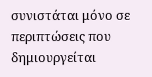συνιστάται μόνο σε περιπτώσεις που δημιουργείται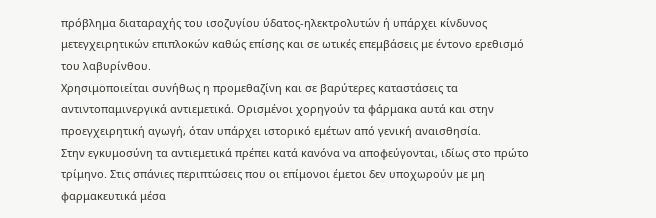πρόβλημα διαταραχής του ισοζυγίου ύδατος-ηλεκτρολυτών ή υπάρχει κίνδυνος μετεγχειρητικών επιπλοκών καθώς επίσης και σε ωτικές επεμβάσεις με έντονο ερεθισμό του λαβυρίνθου.
Xρησιμοποιείται συνήθως η προμεθαζίνη και σε βαρύτερες καταστάσεις τα αντιντοπαμινεργικά αντιεμετικά. Oρισμένοι χορηγούν τα φάρμακα αυτά και στην προεγχειρητική αγωγή, όταν υπάρχει ιστορικό εμέτων από γενική αναισθησία.
Στην εγκυμοσύνη τα αντιεμετικά πρέπει κατά κανόνα να αποφεύγονται, ιδίως στο πρώτο τρίμηνο. Στις σπάνιες περιπτώσεις που οι επίμονοι έμετοι δεν υποχωρούν με μη φαρμακευτικά μέσα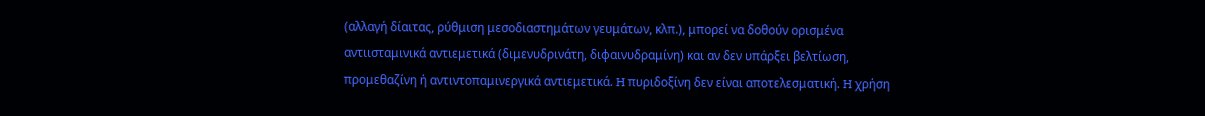(αλλαγή δίαιτας, ρύθμιση μεσοδιαστημάτων γευμάτων, κλπ.), μπορεί να δοθούν ορισμένα αντιισταμινικά αντιεμετικά (διμενυδρινάτη, διφαινυδραμίνη) και αν δεν υπάρξει βελτίωση, προμεθαζίνη ή αντιντοπαμινεργικά αντιεμετικά. H πυριδοξίνη δεν είναι αποτελεσματική. H χρήση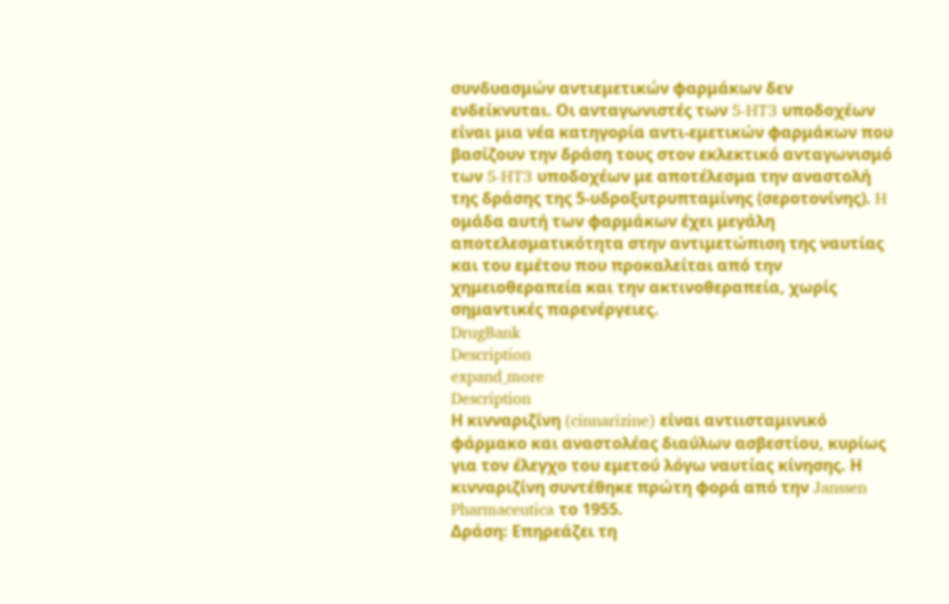συνδυασμών αντιεμετικών φαρμάκων δεν ενδείκνυται. Oι ανταγωνιστές των 5-HT3 υποδοχέων είναι μια νέα κατηγορία αντι-εμετικών φαρμάκων που βασίζουν την δράση τους στον εκλεκτικό ανταγωνισμό των 5-HT3 υποδοχέων με αποτέλεσμα την αναστολή της δράσης της 5-υδροξυτρυπταμίνης (σεροτονίνης). H ομάδα αυτή των φαρμάκων έχει μεγάλη αποτελεσματικότητα στην αντιμετώπιση της ναυτίας και του εμέτου που προκαλείται από την χημειοθεραπεία και την ακτινοθεραπεία, χωρίς σημαντικές παρενέργειες.
DrugBank
Description
expand_more
Description
Η κινναριζίνη (cinnarizine) είναι αντιισταμινικό φάρμακο και αναστολέας διαύλων ασβεστίου, κυρίως για τον έλεγχο του εμετού λόγω ναυτίας κίνησης. Η κινναριζίνη συντέθηκε πρώτη φορά από την Janssen Pharmaceutica το 1955.
Δράση: Επηρεάζει τη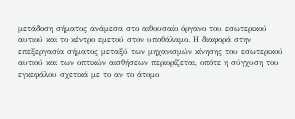μετάδοση σήματος ανάμεσα στο αιθουσαίο όργανο του εσωτερικού αυτιού και το κέντρο εμετού στον υποθάλαμο. Η διαφορά στην επεξεργασία σήματος μεταξύ των μηχανισμών κίνησης του εσωτερικού αυτιού και των οπτικών αισθήσεων περιορίζεται, οπότε η σύγχυση του εγκεφάλου σχετικά με το αν το άτομο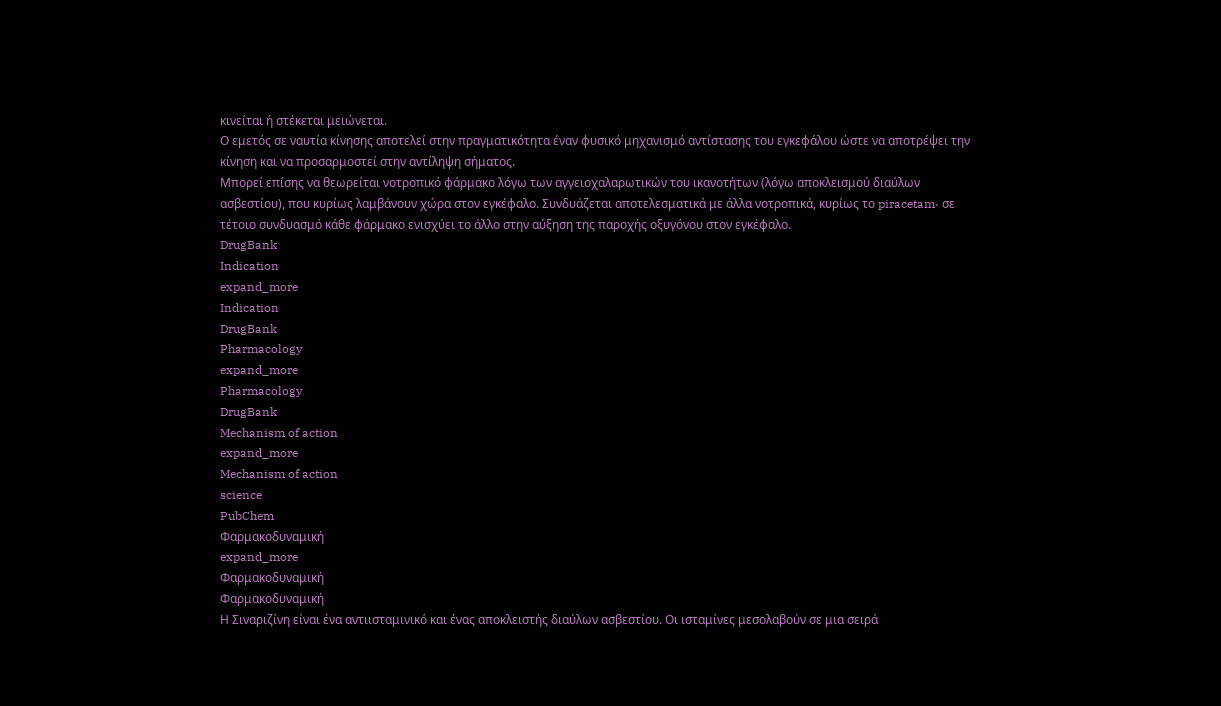κινείται ή στέκεται μειώνεται.
Ο εμετός σε ναυτία κίνησης αποτελεί στην πραγματικότητα έναν φυσικό μηχανισμό αντίστασης του εγκεφάλου ώστε να αποτρέψει την κίνηση και να προσαρμοστεί στην αντίληψη σήματος.
Μπορεί επίσης να θεωρείται νοτροπικό φάρμακο λόγω των αγγειοχαλαρωτικών του ικανοτήτων (λόγω αποκλεισμού διαύλων ασβεστίου), που κυρίως λαμβάνουν χώρα στον εγκέφαλο. Συνδυάζεται αποτελεσματικά με άλλα νοτροπικά, κυρίως το piracetam· σε τέτοιο συνδυασμό κάθε φάρμακο ενισχύει το άλλο στην αύξηση της παροχής οξυγόνου στον εγκέφαλο.
DrugBank
Indication
expand_more
Indication
DrugBank
Pharmacology
expand_more
Pharmacology
DrugBank
Mechanism of action
expand_more
Mechanism of action
science
PubChem
Φαρμακοδυναμική
expand_more
Φαρμακοδυναμική
Φαρμακοδυναμική
Η Σιναριζίνη είναι ένα αντιισταμινικό και ένας αποκλειστής διαύλων ασβεστίου. Οι ισταμίνες μεσολαβούν σε μια σειρά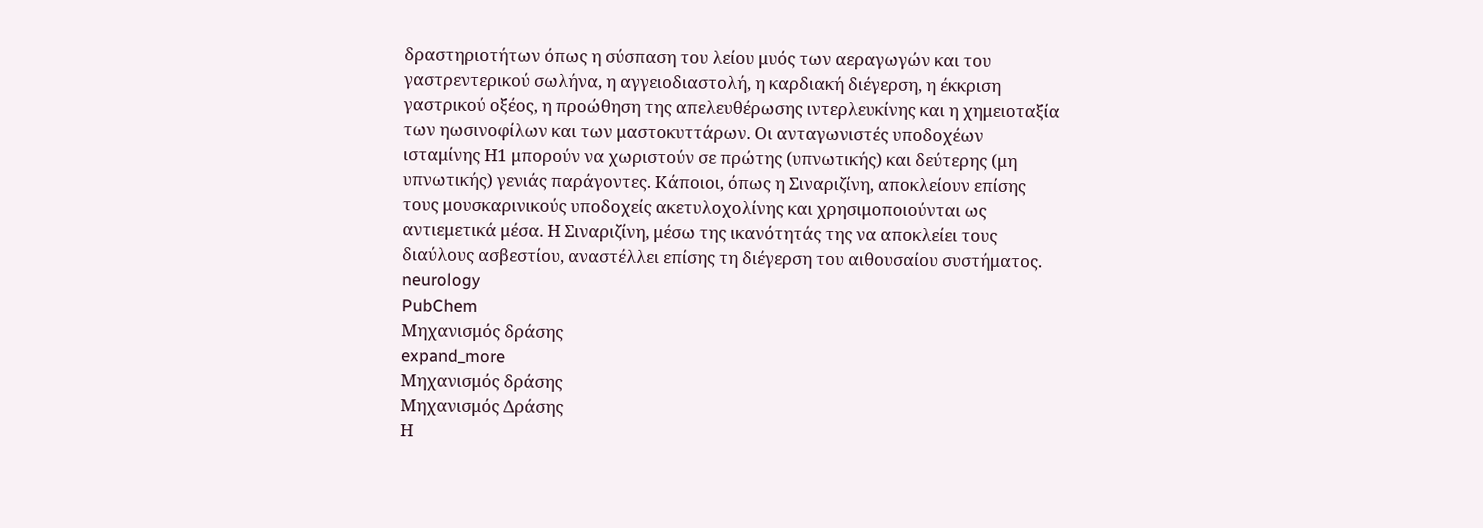δραστηριοτήτων όπως η σύσπαση του λείου μυός των αεραγωγών και του γαστρεντερικού σωλήνα, η αγγειοδιαστολή, η καρδιακή διέγερση, η έκκριση γαστρικού οξέος, η προώθηση της απελευθέρωσης ιντερλευκίνης και η χημειοταξία των ηωσινοφίλων και των μαστοκυττάρων. Οι ανταγωνιστές υποδοχέων ισταμίνης Η1 μπορούν να χωριστούν σε πρώτης (υπνωτικής) και δεύτερης (μη υπνωτικής) γενιάς παράγοντες. Κάποιοι, όπως η Σιναριζίνη, αποκλείουν επίσης τους μουσκαρινικούς υποδοχείς ακετυλοχολίνης και χρησιμοποιούνται ως αντιεμετικά μέσα. Η Σιναριζίνη, μέσω της ικανότητάς της να αποκλείει τους διαύλους ασβεστίου, αναστέλλει επίσης τη διέγερση του αιθουσαίου συστήματος.
neurology
PubChem
Μηχανισμός δράσης
expand_more
Μηχανισμός δράσης
Μηχανισμός Δράσης
Η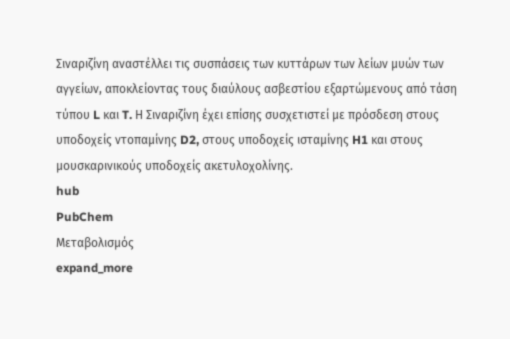Σιναριζίνη αναστέλλει τις συσπάσεις των κυττάρων των λείων μυών των αγγείων, αποκλείοντας τους διαύλους ασβεστίου εξαρτώμενους από τάση τύπου L και T. Η Σιναριζίνη έχει επίσης συσχετιστεί με πρόσδεση στους υποδοχείς ντοπαμίνης D2, στους υποδοχείς ισταμίνης H1 και στους μουσκαρινικούς υποδοχείς ακετυλοχολίνης.
hub
PubChem
Μεταβολισμός
expand_more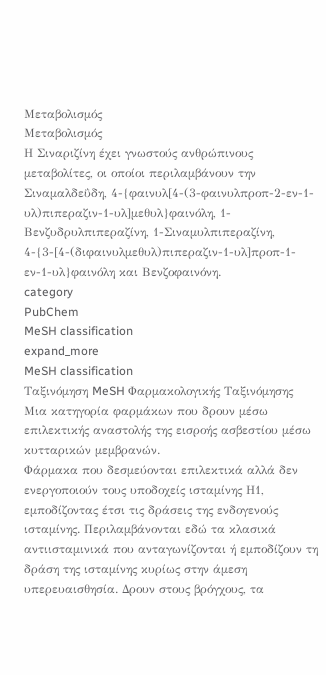Μεταβολισμός
Μεταβολισμός
Η Σιναριζίνη έχει γνωστούς ανθρώπινους μεταβολίτες, οι οποίοι περιλαμβάνουν την Σιναμαλδεΰδη, 4-{φαινυλ[4-(3-φαινυλπροπ-2-εν-1-υλ)πιπεραζιν-1-υλ]μεθυλ}φαινόλη, 1-Βενζυδρυλπιπεραζίνη, 1-Σιναμυλπιπεραζίνη, 4-{3-[4-(διφαινυλμεθυλ)πιπεραζιν-1-υλ]προπ-1-εν-1-υλ}φαινόλη και Βενζοφαινόνη.
category
PubChem
MeSH classification
expand_more
MeSH classification
Ταξινόμηση MeSH Φαρμακολογικής Ταξινόμησης
Μια κατηγορία φαρμάκων που δρουν μέσω επιλεκτικής αναστολής της εισροής ασβεστίου μέσω κυτταρικών μεμβρανών.
Φάρμακα που δεσμεύονται επιλεκτικά αλλά δεν ενεργοποιούν τους υποδοχείς ισταμίνης Η1, εμποδίζοντας έτσι τις δράσεις της ενδογενούς ισταμίνης. Περιλαμβάνονται εδώ τα κλασικά αντιισταμινικά που ανταγωνίζονται ή εμποδίζουν τη δράση της ισταμίνης κυρίως στην άμεση υπερευαισθησία. Δρουν στους βρόγχους, τα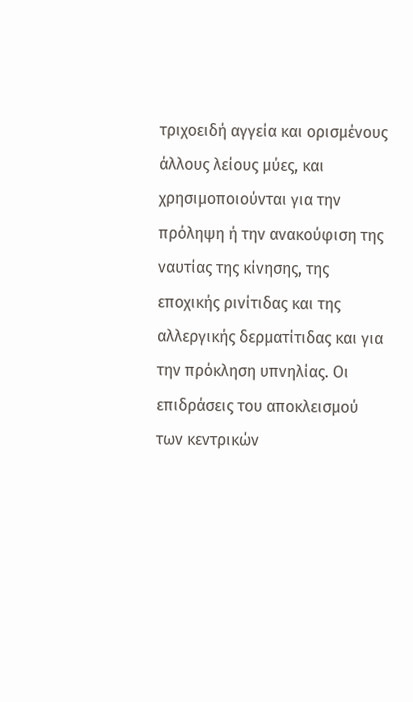τριχοειδή αγγεία και ορισμένους άλλους λείους μύες, και χρησιμοποιούνται για την πρόληψη ή την ανακούφιση της ναυτίας της κίνησης, της εποχικής ρινίτιδας και της αλλεργικής δερματίτιδας και για την πρόκληση υπνηλίας. Οι επιδράσεις του αποκλεισμού των κεντρικών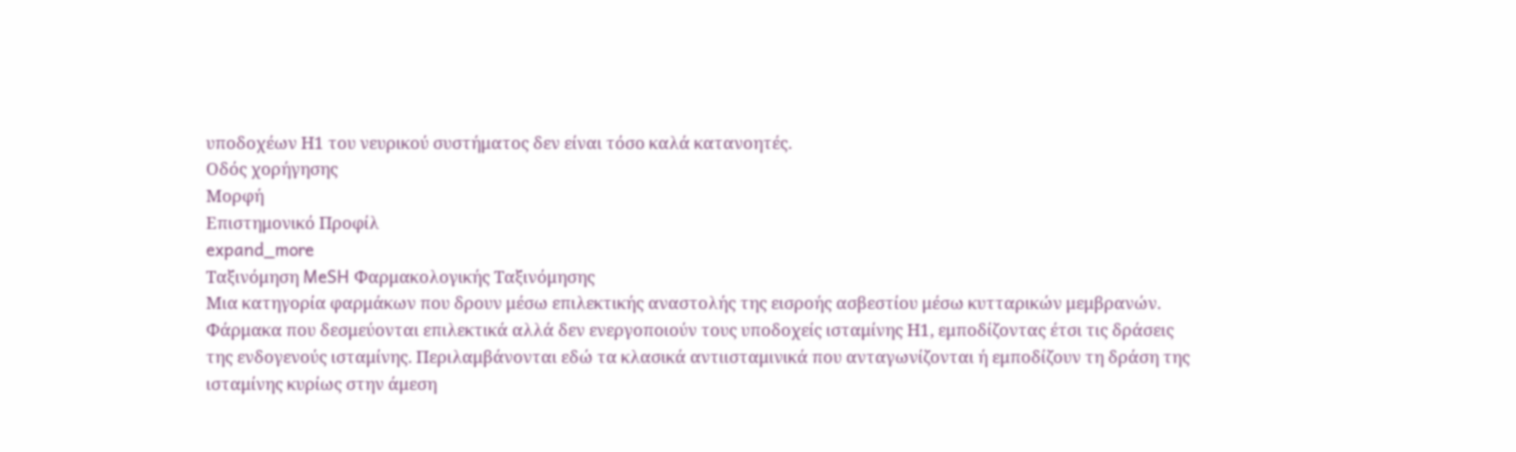υποδοχέων Η1 του νευρικού συστήματος δεν είναι τόσο καλά κατανοητές.
Οδός χορήγησης
Μορφή
Επιστημονικό Προφίλ
expand_more
Ταξινόμηση MeSH Φαρμακολογικής Ταξινόμησης
Μια κατηγορία φαρμάκων που δρουν μέσω επιλεκτικής αναστολής της εισροής ασβεστίου μέσω κυτταρικών μεμβρανών.
Φάρμακα που δεσμεύονται επιλεκτικά αλλά δεν ενεργοποιούν τους υποδοχείς ισταμίνης Η1, εμποδίζοντας έτσι τις δράσεις της ενδογενούς ισταμίνης. Περιλαμβάνονται εδώ τα κλασικά αντιισταμινικά που ανταγωνίζονται ή εμποδίζουν τη δράση της ισταμίνης κυρίως στην άμεση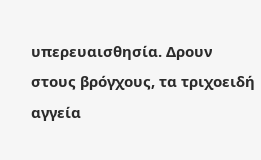υπερευαισθησία. Δρουν στους βρόγχους, τα τριχοειδή αγγεία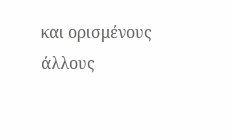και ορισμένους άλλους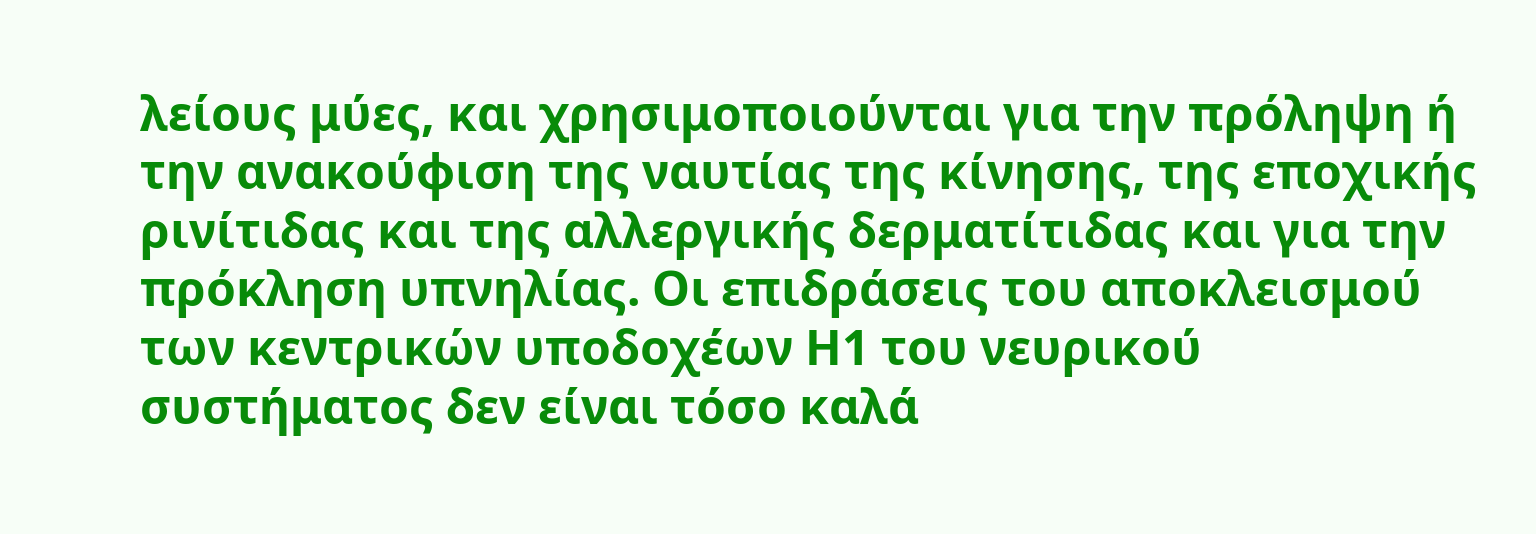λείους μύες, και χρησιμοποιούνται για την πρόληψη ή την ανακούφιση της ναυτίας της κίνησης, της εποχικής ρινίτιδας και της αλλεργικής δερματίτιδας και για την πρόκληση υπνηλίας. Οι επιδράσεις του αποκλεισμού των κεντρικών υποδοχέων Η1 του νευρικού συστήματος δεν είναι τόσο καλά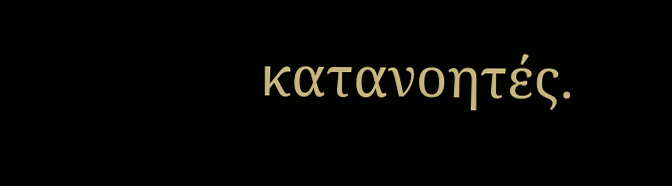κατανοητές.